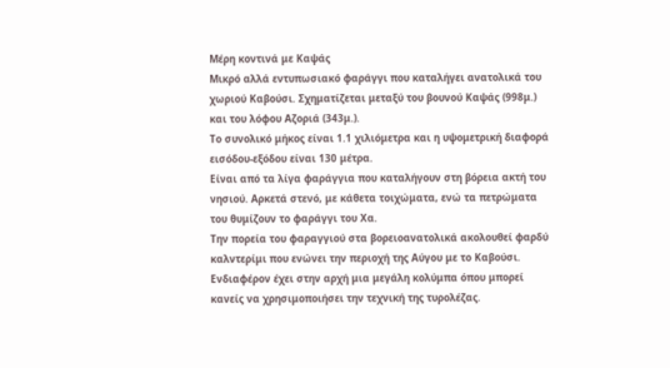Μέρη κοντινά με Καψάς
Μικρό αλλά εντυπωσιακό φαράγγι που καταλήγει ανατολικά του χωριού Καβούσι. Σχηματίζεται μεταξύ του βουνού Καψάς (998μ.) και του λόφου Αζοριά (343μ.).
Το συνολικό μήκος είναι 1.1 χιλιόμετρα και η υψομετρική διαφορά εισόδου-εξόδου είναι 130 μέτρα.
Είναι από τα λίγα φαράγγια που καταλήγουν στη βόρεια ακτή του νησιού. Αρκετά στενό, με κάθετα τοιχώματα, ενώ τα πετρώματα του θυμίζουν το φαράγγι του Χα.
Την πορεία του φαραγγιού στα βορειοανατολικά ακολουθεί φαρδύ καλντερίμι που ενώνει την περιοχή της Αύγου με το Καβούσι.
Ενδιαφέρον έχει στην αρχή μια μεγάλη κολύμπα όπου μπορεί κανείς να χρησιμοποιήσει την τεχνική της τυρολέζας.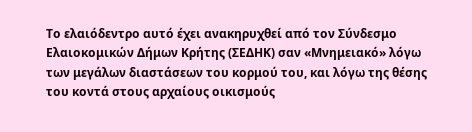Το ελαιόδεντρο αυτό έχει ανακηρυχθεί από τον Σύνδεσμο Ελαιοκομικών Δήμων Κρήτης (ΣΕΔΗΚ) σαν «Μνημειακό» λόγω των μεγάλων διαστάσεων του κορμού του, και λόγω της θέσης του κοντά στους αρχαίους οικισμούς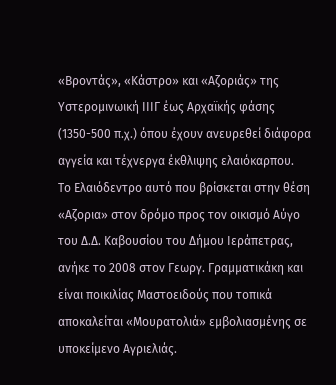«Βροντάς», «Κάστρο» και «Αζοριάς» της Υστερομινωική ΙΙΙΓ έως Αρχαϊκής φάσης (1350-500 π.χ.) όπου έχουν ανευρεθεί διάφορα αγγεία και τέχνεργα έκθλιψης ελαιόκαρπου.
Το Ελαιόδεντρο αυτό που βρίσκεται στην θέση «Αζορια» στον δρόμο προς τον οικισμό Αύγο του Δ.Δ. Καβουσίου του Δήμου Ιεράπετρας, ανήκε το 2008 στον Γεωργ. Γραμματικάκη και είναι ποικιλίας Μαστοειδούς που τοπικά αποκαλείται «Μουρατολιά» εμβολιασμένης σε υποκείμενο Αγριελιάς.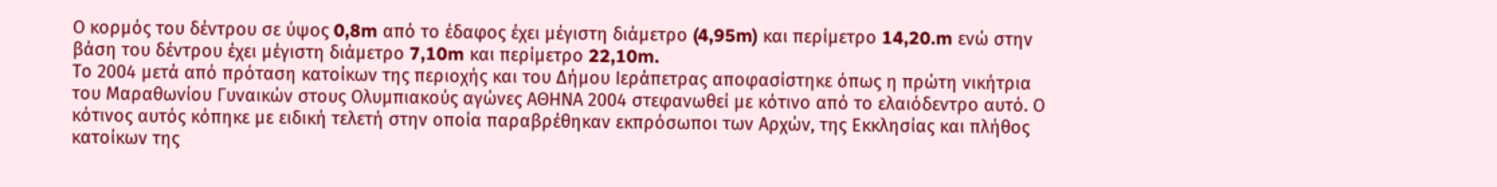Ο κορμός του δέντρου σε ύψος 0,8m από το έδαφος έχει μέγιστη διάμετρο (4,95m) και περίμετρο 14,20.m ενώ στην βάση του δέντρου έχει μέγιστη διάμετρο 7,10m και περίμετρο 22,10m.
Το 2004 μετά από πρόταση κατοίκων της περιοχής και του Δήμου Ιεράπετρας αποφασίστηκε όπως η πρώτη νικήτρια του Μαραθωνίου Γυναικών στους Ολυμπιακούς αγώνες ΑΘΗΝΑ 2004 στεφανωθεί με κότινο από το ελαιόδεντρο αυτό. Ο κότινος αυτός κόπηκε με ειδική τελετή στην οποία παραβρέθηκαν εκπρόσωποι των Αρχών, της Εκκλησίας και πλήθος κατοίκων της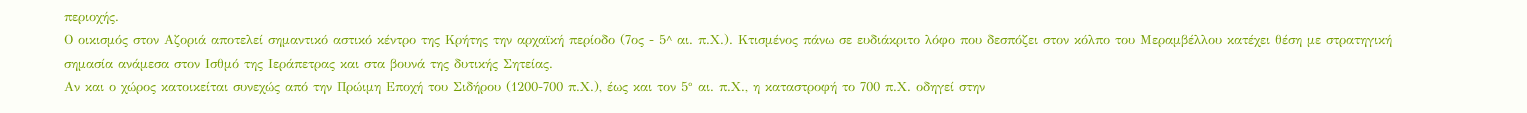περιοχής.
Ο οικισμός στον Αζοριά αποτελεί σημαντικό αστικό κέντρο της Κρήτης την αρχαϊκή περίοδο (7ος - 5^ αι. π.Χ.). Κτισμένος πάνω σε ευδιάκριτο λόφο που δεσπόζει στον κόλπο του Μεραμβέλλου κατέχει θέση με στρατηγική σημασία ανάμεσα στον Ισθμό της Ιεράπετρας και στα βουνά της δυτικής Σητείας.
Αν και ο χώρος κατοικείται συνεχώς από την Πρώιμη Εποχή του Σιδήρου (1200-700 π.Χ.), έως και τον 5° αι. π.Χ., η καταστροφή το 700 π.Χ. οδηγεί στην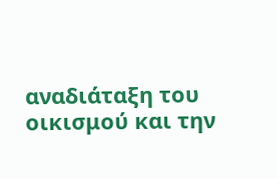αναδιάταξη του οικισμού και την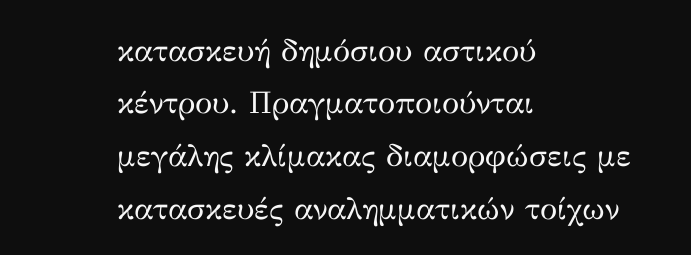κατασκευή δημόσιου αστικού κέντρου. Πραγματοποιούνται μεγάλης κλίμακας διαμορφώσεις με κατασκευές αναλημματικών τοίχων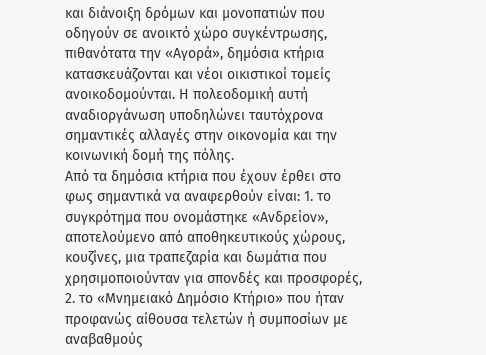και διάνοιξη δρόμων και μονοπατιών που οδηγούν σε ανοικτό χώρο συγκέντρωσης, πιθανότατα την «Αγορά», δημόσια κτήρια κατασκευάζονται και νέοι οικιστικοί τομείς ανοικοδομούνται. Η πολεοδομική αυτή αναδιοργάνωση υποδηλώνει ταυτόχρονα σημαντικές αλλαγές στην οικονομία και την κοινωνική δομή της πόλης.
Από τα δημόσια κτήρια που έχουν έρθει στο φως σημαντικά να αναφερθούν είναι: 1. το συγκρότημα που ονομάστηκε «Ανδρείον», αποτελούμενο από αποθηκευτικούς χώρους, κουζίνες, μια τραπεζαρία και δωμάτια που χρησιμοποιούνταν για σπονδές και προσφορές, 2. το «Μνημειακό Δημόσιο Κτήριο» που ήταν προφανώς αίθουσα τελετών ή συμποσίων με αναβαθμούς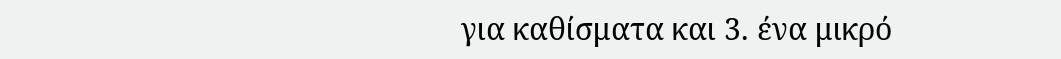για καθίσματα και 3. ένα μικρό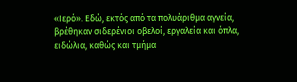«Ιερό». Εδώ, εκτός από τα πολυάριθμα αγνεία, βρέθηκαν σιδερένιοι οβελοί, εργαλεία και όπλα, ειδώλια, καθώς και τμήμα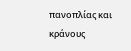πανοπλίας και κράνους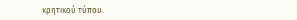κρητικού τύπου.